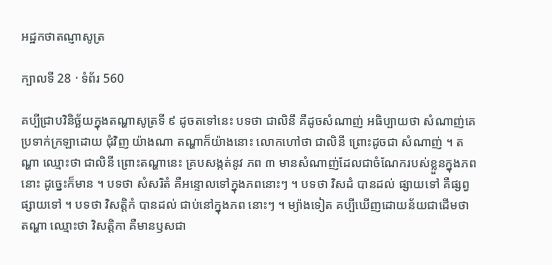អដ្ឋកថាតណ្ញាសូត្រ

ក្បាលទី 28 · ទំព័រ 560

គប្បីជ្រាបវិនិច្ឆ័យក្នុងតណ្ហាសូត្រទី ៩ ដូចតទៅនេះ បទថា ជាលិនឹ គឺដូចសំណាញ់ អធិប្បាយថា សំណាញ់គេប្រទាក់ក្រឡាដោយ ជុំវិញ យ៉ាងណា តណ្ហាក៏យ៉ាងនោះ លោកហៅថា ជាលិនី ព្រោះដូចជា សំណាញ់ ។ តណ្ហា ឈ្មោះថា ជាលិនី ព្រោះតណ្ហានេះ គ្របសង្កត់នូវ ភព ៣ មានសំណាញ់ដែលជាចំណែករបស់ខ្លួនក្នុងភពនោះ ដូច្នេះក៏មាន ។ បទថា សំសរិតំ គឺអន្ទោលទៅក្នុងភពនោះៗ ។ បទថា វិសដំ បានដល់ ផ្សាយទៅ គឺផ្សព្វផ្សាយទៅ ។ បទថា វិសត្តិកំ បានដល់ ជាប់នៅក្នុងភព នោះៗ ។ ម្យ៉ាងទៀត គប្បីឃើញដោយន័យជាដើមថា តណ្ហា ឈ្មោះថា វិសត្តិកា គឺមានឫសជា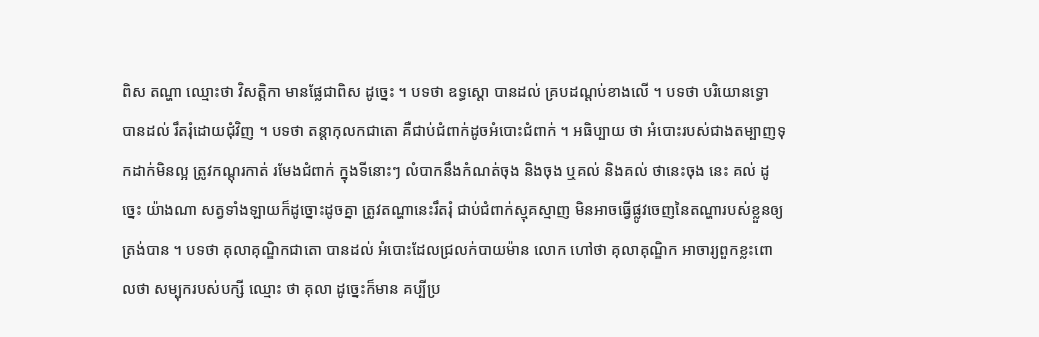ពិស តណ្ហា ឈ្មោះថា វិសត្តិកា មានផ្លែជាពិស ដូច្នេះ ។ បទថា ឧទ្ធស្តោ បានដល់ គ្របដណ្តប់ខាងលើ ។ បទថា បរិយោនទ្ធោ បានដល់ រឹតរុំដោយជុំវិញ ។ បទថា តន្តាកុលកជាតោ គឺជាប់ជំពាក់ដូចអំបោះជំពាក់ ។ អធិប្បាយ ថា អំបោះរបស់ជាងតម្បាញទុកដាក់មិនល្អ ត្រូវកណ្តុរកាត់ រមែងជំពាក់ ក្នុងទីនោះៗ លំបាកនឹងកំណត់ចុង និងចុង ឬគល់ និងគល់ ថានេះចុង នេះ គល់ ដូច្នេះ យ៉ាងណា សត្វទាំងឡាយក៏ដូច្នោះដូចគ្នា ត្រូវតណ្ហានេះរឹតរុំ ជាប់ជំពាក់ស្មុគស្មាញ មិនអាចធ្វើផ្លូវចេញនៃតណ្ហារបស់ខ្លួនឲ្យត្រង់បាន ។ បទថា គុលាគុណ្ឌិកជាតោ បានដល់ អំបោះដែលជ្រលក់បាយម៉ាន លោក ហៅថា គុលាគុណ្ឌិក អាចារ្យពួកខ្លះពោលថា សម្បុករបស់បក្សី ឈ្មោះ ថា គុលា ដូច្នេះក៏មាន គប្បីប្រ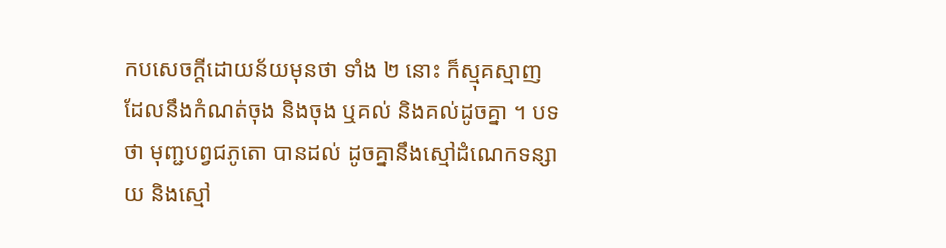កបសេចក្តីដោយន័យមុនថា ទាំង ២ នោះ ក៏ស្មុគស្មាញ ដែលនឹងកំណត់ចុង និងចុង ឬគល់ និងគល់ដូចគ្នា ។ បទថា មុញ្ជបព្វជភូតោ បានដល់ ដូចគ្នានឹងស្មៅដំណេកទន្សាយ និងស្មៅ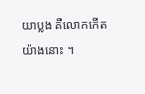យាប្លង គឺលោកកើតយ៉ាងនោះ ។